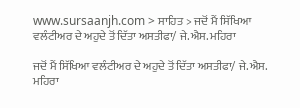www.sursaanjh.com > ਸਾਹਿਤ > ਜਦੋਂ ਮੈਂ ਸਿੱਖਿਆ ਵਲੰਟੀਅਰ ਦੇ ਅਹੁਦੇ ਤੋਂ ਦਿੱਤਾ ਅਸਤੀਫਾ/ ਜੇ.ਐਸ. ਮਹਿਰਾ

ਜਦੋਂ ਮੈਂ ਸਿੱਖਿਆ ਵਲੰਟੀਅਰ ਦੇ ਅਹੁਦੇ ਤੋਂ ਦਿੱਤਾ ਅਸਤੀਫਾ/ ਜੇ.ਐਸ. ਮਹਿਰਾ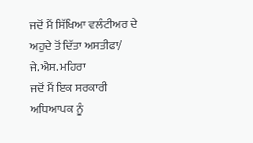ਜਦੋਂ ਮੈਂ ਸਿੱਖਿਆ ਵਲੰਟੀਅਰ ਦੇ ਅਹੁਦੇ ਤੋਂ ਦਿੱਤਾ ਅਸਤੀਫਾ/ ਜੇ.ਐਸ. ਮਹਿਰਾ
ਜਦੋਂ ਮੈਂ ਇਕ ਸਰਕਾਰੀ ਅਧਿਆਪਕ ਨੂੰ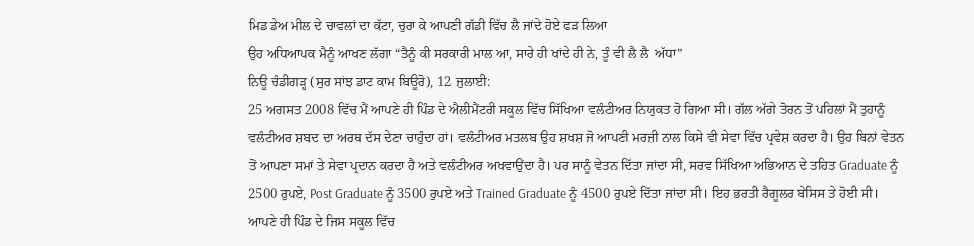ਮਿਡ ਡੇਅ ਮੀਲ ਦੇ ਚਾਵਲਾਂ ਦਾ ਕੱਟਾ, ਚੁਰਾ ਕੇ ਆਪਣੀ ਗੱਡੀ ਵਿੱਚ ਲੈ ਜਾਂਦੇ ਹੋਏ ਫੜ ਲਿਆ
ਉਹ ਅਧਿਆਪਕ ਮੈਨੂੰ ਆਖਣ ਲੱਗਾ “ਤੈਨੂੰ ਕੀ ਸਰਕਾਰੀ ਮਾਲ ਆ, ਸਾਰੇ ਹੀ ਖਾਂਦੇ ਹੀ ਨੇ, ਤੂੰ ਵੀ ਲੈ ਲੈ  ਅੱਧਾ”
ਨਿਊ ਚੰਡੀਗੜ੍ਹ (ਸੁਰ ਸਾਂਝ ਡਾਟ ਕਾਮ ਬਿਊਰੋ), 12 ਜੁਲਾਈ:
25 ਅਗਸਤ 2008 ਵਿੱਚ ਮੈਂ ਆਪਣੇ ਹੀ ਪਿੰਡ ਦੇ ਐਲੀਮੈਂਟਰੀ ਸਕੂਲ ਵਿੱਚ ਸਿੱਖਿਆ ਵਲੰਟੀਅਰ ਨਿਯੁਕਤ ਹੋ ਗਿਆ ਸੀ। ਗੱਲ ਅੱਗੇ ਤੋਰਨ ਤੋਂ ਪਹਿਲਾਂ ਮੈਂ ਤੁਹਾਨੂੰ ਵਲੰਟੀਅਰ ਸ਼ਬਦ ਦਾ ਅਰਥ ਦੱਸ ਦੇਣਾ ਚਾਹੁੰਦਾ ਹਾਂ। ਵਲੰਟੀਅਰ ਮਤਲਬ ਉਹ ਸ਼ਖਸ਼ ਜੋ ਆਪਣੀ ਮਰਜ਼ੀ ਨਾਲ ਕਿਸੇ ਵੀ ਸੇਵਾ ਵਿੱਚ ਪ੍ਰਵੇਸ਼ ਕਰਦਾ ਹੈ। ਉਹ ਬਿਨਾਂ ਵੇਤਨ ਤੋਂ ਆਪਣਾ ਸਮਾਂ ਤੇ ਸੇਵਾ ਪ੍ਰਦਾਨ ਕਰਦਾ ਹੈ ਅਤੇ ਵਲੰਟੀਅਰ ਅਖਵਾਉਂਦਾ ਹੈ। ਪਰ ਸਾਨੂੰ ਵੇਤਨ ਦਿੱਤਾ ਜਾਂਦਾ ਸੀ, ਸਰਵ ਸਿੱਖਿਆ ਅਭਿਆਨ ਦੇ ਤਹਿਤ Graduate ਨੂੰ 2500 ਰੁਪਏ, Post Graduate ਨੂੰ 3500 ਰੁਪਏ ਅਤੇ Trained Graduate ਨੂੰ 4500 ਰੁਪਏ ਦਿੱਤਾ ਜਾਂਦਾ ਸੀ। ਇਹ ਭਰਤੀ ਰੈਗੂਲਰ ਬੇਸਿਸ ਤੇ ਹੋਈ ਸੀ। ਆਪਣੇ ਹੀ ਪਿੰਡ ਦੇ ਜਿਸ ਸਕੂਲ ਵਿੱਚ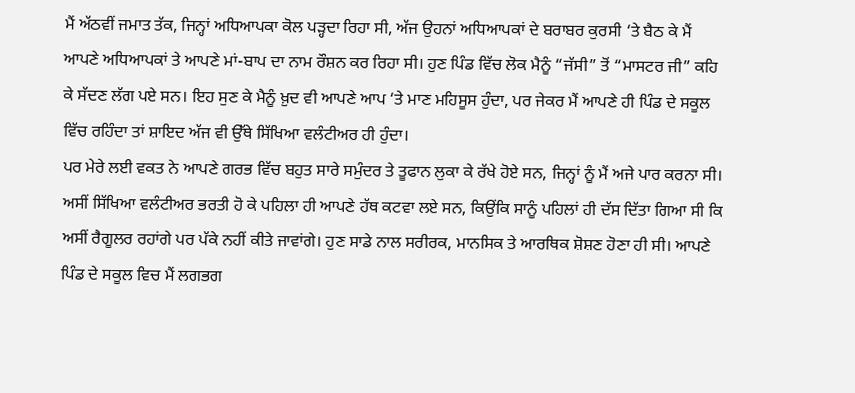ਮੈਂ ਅੱਠਵੀਂ ਜਮਾਤ ਤੱਕ, ਜਿਨ੍ਹਾਂ ਅਧਿਆਪਕਾ ਕੋਲ ਪੜ੍ਹਦਾ ਰਿਹਾ ਸੀ, ਅੱਜ ਉਹਨਾਂ ਅਧਿਆਪਕਾਂ ਦੇ ਬਰਾਬਰ ਕੁਰਸੀ ‘ਤੇ ਬੈਠ ਕੇ ਮੈਂ ਆਪਣੇ ਅਧਿਆਪਕਾਂ ਤੇ ਆਪਣੇ ਮਾਂ-ਬਾਪ ਦਾ ਨਾਮ ਰੌਸ਼ਨ ਕਰ ਰਿਹਾ ਸੀ। ਹੁਣ ਪਿੰਡ ਵਿੱਚ ਲੋਕ ਮੈਨੂੰ “ਜੱਸੀ” ਤੋਂ “ਮਾਸਟਰ ਜੀ” ਕਹਿ ਕੇ ਸੱਦਣ ਲੱਗ ਪਏ ਸਨ। ਇਹ ਸੁਣ ਕੇ ਮੈਨੂੰ ਖ਼ੁਦ ਵੀ ਆਪਣੇ ਆਪ ‘ਤੇ ਮਾਣ ਮਹਿਸੂਸ ਹੁੰਦਾ, ਪਰ ਜੇਕਰ ਮੈਂ ਆਪਣੇ ਹੀ ਪਿੰਡ ਦੇ ਸਕੂਲ ਵਿੱਚ ਰਹਿੰਦਾ ਤਾਂ ਸ਼ਾਇਦ ਅੱਜ ਵੀ ਉੱਥੇ ਸਿੱਖਿਆ ਵਲੰਟੀਅਰ ਹੀ ਹੁੰਦਾ।
ਪਰ ਮੇਰੇ ਲਈ ਵਕਤ ਨੇ ਆਪਣੇ ਗਰਭ ਵਿੱਚ ਬਹੁਤ ਸਾਰੇ ਸਮੁੰਦਰ ਤੇ ਤੂਫਾਨ ਲੁਕਾ ਕੇ ਰੱਖੇ ਹੋਏ ਸਨ, ਜਿਨ੍ਹਾਂ ਨੂੰ ਮੈਂ ਅਜੇ ਪਾਰ ਕਰਨਾ ਸੀ। ਅਸੀਂ ਸਿੱਖਿਆ ਵਲੰਟੀਅਰ ਭਰਤੀ ਹੋ ਕੇ ਪਹਿਲਾ ਹੀ ਆਪਣੇ ਹੱਥ ਕਟਵਾ ਲਏ ਸਨ, ਕਿਉਂਕਿ ਸਾਨੂੰ ਪਹਿਲਾਂ ਹੀ ਦੱਸ ਦਿੱਤਾ ਗਿਆ ਸੀ ਕਿ ਅਸੀਂ ਰੈਗੂਲਰ ਰਹਾਂਗੇ ਪਰ ਪੱਕੇ ਨਹੀਂ ਕੀਤੇ ਜਾਵਾਂਗੇ। ਹੁਣ ਸਾਡੇ ਨਾਲ ਸਰੀਰਕ, ਮਾਨਸਿਕ ਤੇ ਆਰਥਿਕ ਸ਼ੋਸ਼ਣ ਹੋਣਾ ਹੀ ਸੀ। ਆਪਣੇ ਪਿੰਡ ਦੇ ਸਕੂਲ ਵਿਚ ਮੈਂ ਲਗਭਗ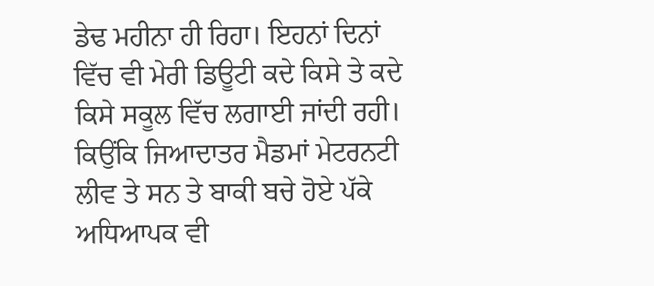ਡੇਢ ਮਹੀਨਾ ਹੀ ਰਿਹਾ। ਇਹਨਾਂ ਦਿਨਾਂ ਵਿੱਚ ਵੀ ਮੇਰੀ ਡਿਊਟੀ ਕਦੇ ਕਿਸੇ ਤੇ ਕਦੇ ਕਿਸੇ ਸਕੂਲ ਵਿੱਚ ਲਗਾਈ ਜਾਂਦੀ ਰਹੀ। ਕਿਉਂਕਿ ਜਿਆਦਾਤਰ ਮੈਡਮਾਂ ਮੇਟਰਨਟੀ ਲੀਵ ਤੇ ਸਨ ਤੇ ਬਾਕੀ ਬਚੇ ਹੋਏ ਪੱਕੇ ਅਧਿਆਪਕ ਵੀ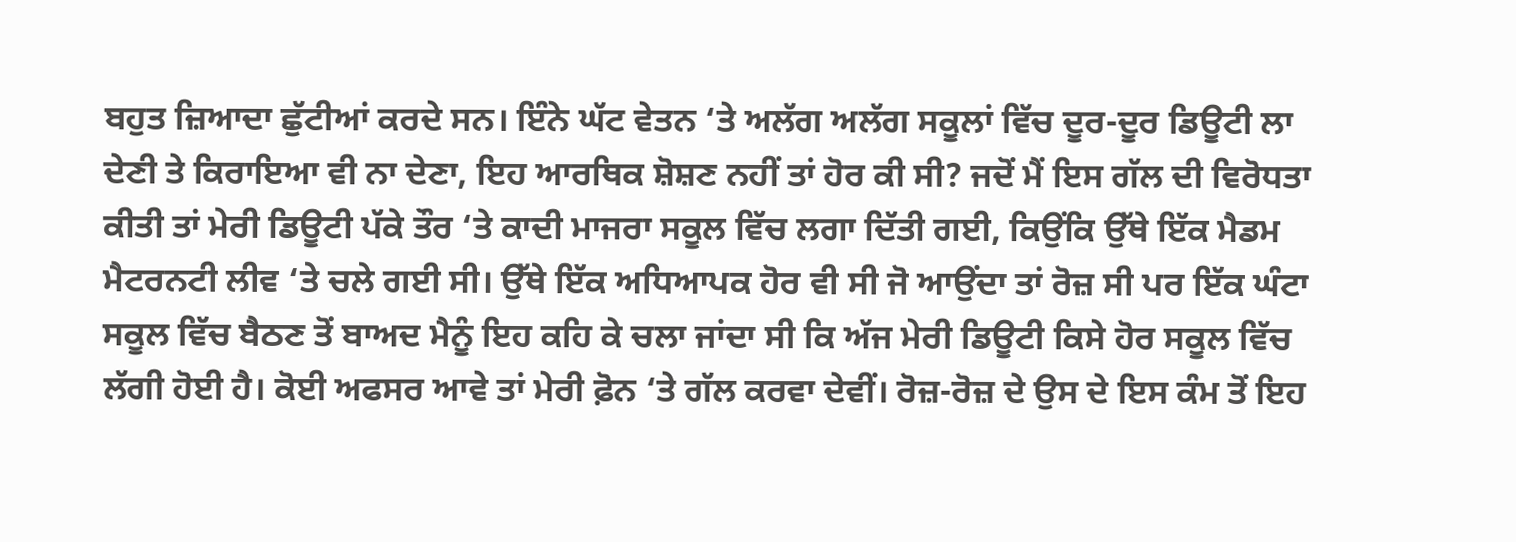ਬਹੁਤ ਜ਼ਿਆਦਾ ਛੁੱਟੀਆਂ ਕਰਦੇ ਸਨ। ਇੰਨੇ ਘੱਟ ਵੇਤਨ ‘ਤੇ ਅਲੱਗ ਅਲੱਗ ਸਕੂਲਾਂ ਵਿੱਚ ਦੂਰ-ਦੂਰ ਡਿਊਟੀ ਲਾ ਦੇਣੀ ਤੇ ਕਿਰਾਇਆ ਵੀ ਨਾ ਦੇਣਾ, ਇਹ ਆਰਥਿਕ ਸ਼ੋਸ਼ਣ ਨਹੀਂ ਤਾਂ ਹੋਰ ਕੀ ਸੀ? ਜਦੋਂ ਮੈਂ ਇਸ ਗੱਲ ਦੀ ਵਿਰੋਧਤਾ ਕੀਤੀ ਤਾਂ ਮੇਰੀ ਡਿਊਟੀ ਪੱਕੇ ਤੌਰ ‘ਤੇ ਕਾਦੀ ਮਾਜਰਾ ਸਕੂਲ ਵਿੱਚ ਲਗਾ ਦਿੱਤੀ ਗਈ, ਕਿਉਂਕਿ ਉੱਥੇ ਇੱਕ ਮੈਡਮ ਮੈਟਰਨਟੀ ਲੀਵ ‘ਤੇ ਚਲੇ ਗਈ ਸੀ। ਉੱਥੇ ਇੱਕ ਅਧਿਆਪਕ ਹੋਰ ਵੀ ਸੀ ਜੋ ਆਉਂਦਾ ਤਾਂ ਰੋਜ਼ ਸੀ ਪਰ ਇੱਕ ਘੰਟਾ ਸਕੂਲ ਵਿੱਚ ਬੈਠਣ ਤੋਂ ਬਾਅਦ ਮੈਨੂੰ ਇਹ ਕਹਿ ਕੇ ਚਲਾ ਜਾਂਦਾ ਸੀ ਕਿ ਅੱਜ ਮੇਰੀ ਡਿਊਟੀ ਕਿਸੇ ਹੋਰ ਸਕੂਲ ਵਿੱਚ ਲੱਗੀ ਹੋਈ ਹੈ। ਕੋਈ ਅਫਸਰ ਆਵੇ ਤਾਂ ਮੇਰੀ ਫ਼ੋਨ ‘ਤੇ ਗੱਲ ਕਰਵਾ ਦੇਵੀਂ। ਰੋਜ਼-ਰੋਜ਼ ਦੇ ਉਸ ਦੇ ਇਸ ਕੰਮ ਤੋਂ ਇਹ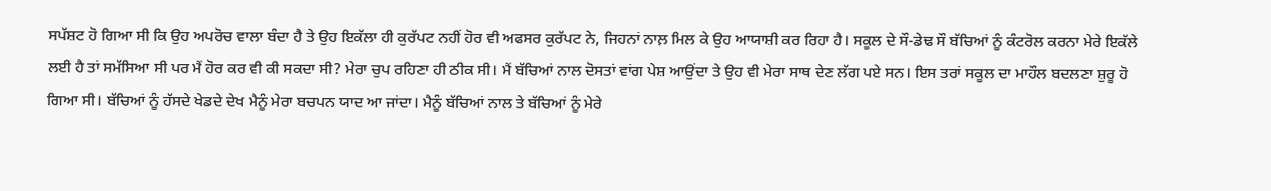ਸਪੱਸ਼ਟ ਹੋ ਗਿਆ ਸੀ ਕਿ ਉਹ ਅਪਰੋਚ ਵਾਲਾ ਬੰਦਾ ਹੈ ਤੇ ਉਹ ਇਕੱਲਾ ਹੀ ਕੁਰੱਪਟ ਨਹੀਂ ਹੋਰ ਵੀ ਅਫਸਰ ਕੁਰੱਪਟ ਨੇ, ਜਿਹਨਾਂ ਨਾਲ਼ ਮਿਲ ਕੇ ਉਹ ਆਯਾਸ਼ੀ ਕਰ ਰਿਹਾ ਹੈ। ਸਕੂਲ ਦੇ ਸੌ-ਡੇਢ ਸੌ ਬੱਚਿਆਂ ਨੂੰ ਕੰਟਰੋਲ ਕਰਨਾ ਮੇਰੇ ਇਕੱਲੇ ਲਈ ਹੈ ਤਾਂ ਸਮੱਸਿਆ ਸੀ ਪਰ ਮੈਂ ਹੋਰ ਕਰ ਵੀ ਕੀ ਸਕਦਾ ਸੀ? ਮੇਰਾ ਚੁਪ ਰਹਿਣਾ ਹੀ ਠੀਕ ਸੀ। ਮੈਂ ਬੱਚਿਆਂ ਨਾਲ ਦੋਸਤਾਂ ਵਾਂਗ ਪੇਸ਼ ਆਉਂਦਾ ਤੇ ਉਹ ਵੀ ਮੇਰਾ ਸਾਥ ਦੇਣ ਲੱਗ ਪਏ ਸਨ। ਇਸ ਤਰਾਂ ਸਕੂਲ ਦਾ ਮਾਹੌਲ ਬਦਲਣਾ ਸ਼ੁਰੂ ਹੋ ਗਿਆ ਸੀ। ਬੱਚਿਆਂ ਨੂੰ ਹੱਸਦੇ ਖੇਡਦੇ ਦੇਖ ਮੈਨੂੰ ਮੇਰਾ ਬਚਪਨ ਯਾਦ ਆ ਜਾਂਦਾ। ਮੈਨੂੰ ਬੱਚਿਆਂ ਨਾਲ ਤੇ ਬੱਚਿਆਂ ਨੂੰ ਮੇਰੇ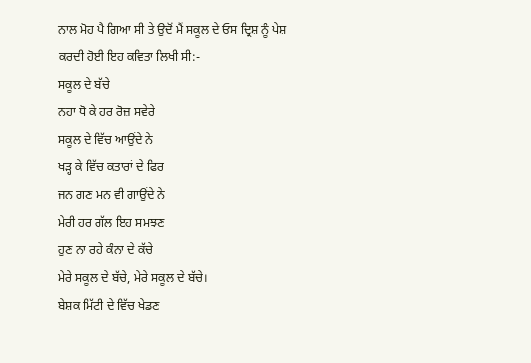ਨਾਲ ਮੋਹ ਪੈ ਗਿਆ ਸੀ ਤੇ ਉਦੋਂ ਮੈਂ ਸਕੂਲ ਦੇ ਓਸ ਦ੍ਰਿਸ਼ ਨੂੰ ਪੇਸ਼ ਕਰਦੀ ਹੋਈ ਇਹ ਕਵਿਤਾ ਲਿਖੀ ਸੀ:-
ਸਕੂਲ ਦੇ ਬੱਚੇ
ਨਹਾ ਧੋ ਕੇ ਹਰ ਰੋਜ਼ ਸਵੇਰੇ
ਸਕੂਲ ਦੇ ਵਿੱਚ ਆਉਂਦੇ ਨੇ
ਖੜ੍ਹ ਕੇ ਵਿੱਚ ਕਤਾਰਾਂ ਦੇ ਫਿਰ
ਜਨ ਗਣ ਮਨ ਵੀ ਗਾਉਂਦੇ ਨੇ
ਮੇਰੀ ਹਰ ਗੱਲ ਇਹ ਸਮਝਣ
ਹੁਣ ਨਾ ਰਹੇ ਕੰਨਾ ਦੇ ਕੱਚੇ
ਮੇਰੇ ਸਕੂਲ ਦੇ ਬੱਚੇ, ਮੇਰੇ ਸਕੂਲ ਦੇ ਬੱਚੇ।
ਬੇਸ਼ਕ ਮਿੱਟੀ ਦੇ ਵਿੱਚ ਖੇਡਣ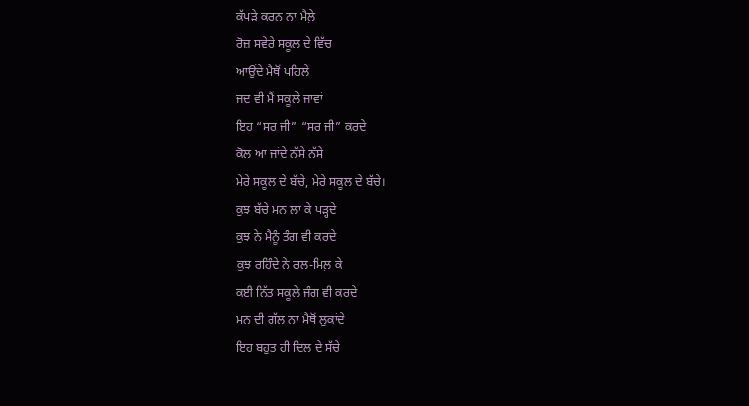ਕੱਪੜੇ ਕਰਨ ਨਾ ਮੈਲ਼ੇ
ਰੋਜ਼ ਸਵੇਰੇ ਸਕੂਲ ਦੇ ਵਿੱਚ
ਆਉਂਦੇ ਮੈਥੋਂ ਪਹਿਲੇ
ਜਦ ਵੀ ਮੈਂ ਸਕੂਲੇ ਜਾਵਾਂ
ਇਹ “ਸਰ ਜੀ” “ਸਰ ਜੀ” ਕਰਦੇ
ਕੋਲ ਆ ਜਾਂਦੇ ਨੱਸੇ ਨੱਸੇ
ਮੇਰੇ ਸਕੂਲ ਦੇ ਬੱਚੇ, ਮੇਰੇ ਸਕੂਲ ਦੇ ਬੱਚੇ।
ਕੁਝ ਬੱਚੇ ਮਨ ਲਾ ਕੇ ਪੜ੍ਹਦੇ
ਕੁਝ ਨੇ ਮੈਨੂੰ ਤੰਗ ਵੀ ਕਰਦੇ
ਕੁਝ ਰਹਿੰਦੇ ਨੇ ਰਲ-ਮਿਲ਼ ਕੇ
ਕਈ ਨਿੱਤ ਸਕੂਲੇ ਜੰਗ ਵੀ ਕਰਦੇ
ਮਨ ਦੀ ਗੱਲ ਨਾ ਮੈਥੋਂ ਲੁਕਾਂਦੇ
ਇਹ ਬਹੁਤ ਹੀ ਦਿਲ ਦੇ ਸੱਚੇ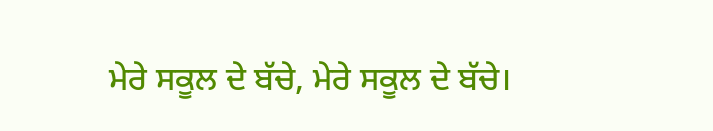ਮੇਰੇ ਸਕੂਲ ਦੇ ਬੱਚੇ, ਮੇਰੇ ਸਕੂਲ ਦੇ ਬੱਚੇ।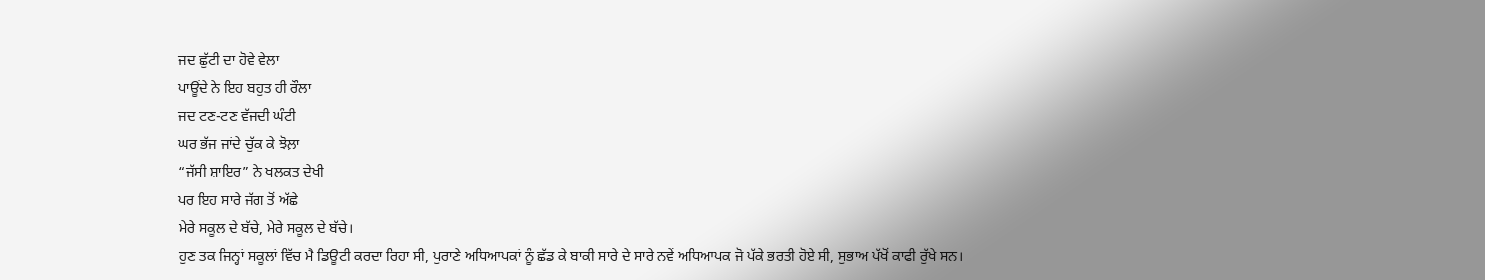ਜਦ ਛੁੱਟੀ ਦਾ ਹੋਵੇ ਵੇਲਾ
ਪਾਊਂਦੇ ਨੇ ਇਹ ਬਹੁਤ ਹੀ ਰੌਲਾ
ਜਦ ਟਣ-ਟਣ ਵੱਜਦੀ ਘੰਟੀ
ਘਰ ਭੱਜ ਜਾਂਦੇ ਚੁੱਕ ਕੇ ਝੋਲ਼ਾ
“ਜੱਸੀ ਸ਼ਾਇਰ” ਨੇ ਖਲਕਤ ਦੇਖੀ
ਪਰ ਇਹ ਸਾਰੇ ਜੱਗ ਤੋਂ ਅੱਛੇ
ਮੇਰੇ ਸਕੂਲ ਦੇ ਬੱਚੇ, ਮੇਰੇ ਸਕੂਲ ਦੇ ਬੱਚੇ।
ਹੁਣ ਤਕ ਜਿਨ੍ਹਾਂ ਸਕੂਲਾਂ ਵਿੱਚ ਮੈ ਡਿਊਟੀ ਕਰਦਾ ਰਿਹਾ ਸੀ, ਪੁਰਾਣੇ ਅਧਿਆਪਕਾਂ ਨੂੰ ਛੱਡ ਕੇ ਬਾਕੀ ਸਾਰੇ ਦੇ ਸਾਰੇ ਨਵੇਂ ਅਧਿਆਪਕ ਜੋ ਪੱਕੇ ਭਰਤੀ ਹੋਏ ਸੀ, ਸੁਭਾਅ ਪੱਖੋਂ ਕਾਫੀ ਰੁੱਖੇ ਸਨ।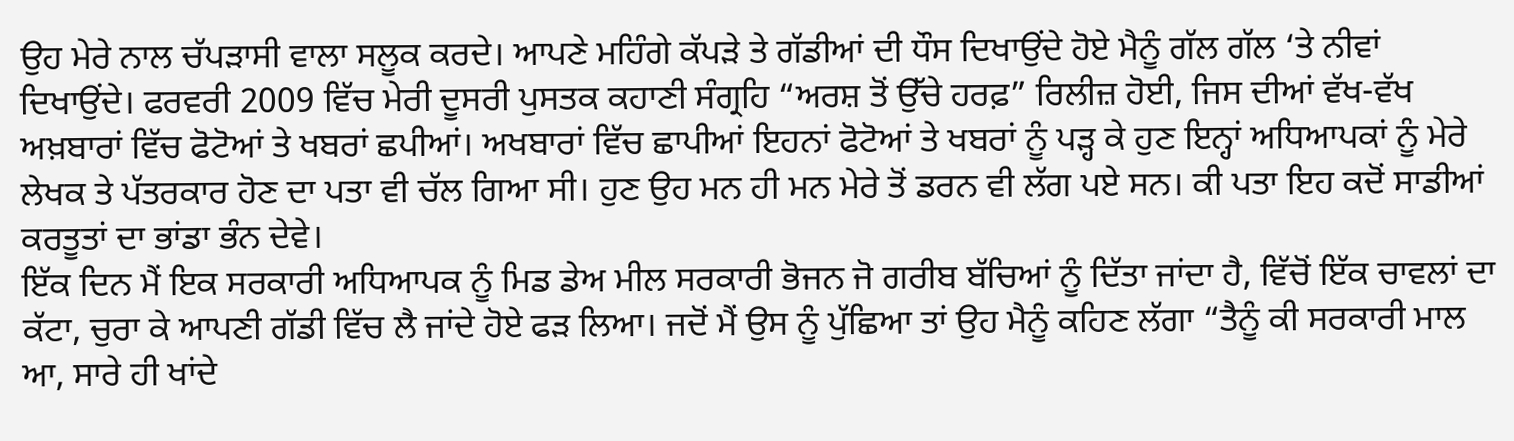ਉਹ ਮੇਰੇ ਨਾਲ ਚੱਪੜਾਸੀ ਵਾਲਾ ਸਲੂਕ ਕਰਦੇ। ਆਪਣੇ ਮਹਿੰਗੇ ਕੱਪੜੇ ਤੇ ਗੱਡੀਆਂ ਦੀ ਧੌਸ ਦਿਖਾਉਂਦੇ ਹੋਏ ਮੈਨੂੰ ਗੱਲ ਗੱਲ ‘ਤੇ ਨੀਵਾਂ ਦਿਖਾਉਂਦੇ। ਫਰਵਰੀ 2009 ਵਿੱਚ ਮੇਰੀ ਦੂਸਰੀ ਪੁਸਤਕ ਕਹਾਣੀ ਸੰਗ੍ਰਹਿ “ਅਰਸ਼ ਤੋਂ ਉੱਚੇ ਹਰਫ਼” ਰਿਲੀਜ਼ ਹੋਈ, ਜਿਸ ਦੀਆਂ ਵੱਖ-ਵੱਖ ਅਖ਼ਬਾਰਾਂ ਵਿੱਚ ਫੋਟੋਆਂ ਤੇ ਖਬਰਾਂ ਛਪੀਆਂ। ਅਖਬਾਰਾਂ ਵਿੱਚ ਛਾਪੀਆਂ ਇਹਨਾਂ ਫੋਟੋਆਂ ਤੇ ਖਬਰਾਂ ਨੂੰ ਪੜ੍ਹ ਕੇ ਹੁਣ ਇਨ੍ਹਾਂ ਅਧਿਆਪਕਾਂ ਨੂੰ ਮੇਰੇ ਲੇਖਕ ਤੇ ਪੱਤਰਕਾਰ ਹੋਣ ਦਾ ਪਤਾ ਵੀ ਚੱਲ ਗਿਆ ਸੀ। ਹੁਣ ਉਹ ਮਨ ਹੀ ਮਨ ਮੇਰੇ ਤੋਂ ਡਰਨ ਵੀ ਲੱਗ ਪਏ ਸਨ। ਕੀ ਪਤਾ ਇਹ ਕਦੋਂ ਸਾਡੀਆਂ ਕਰਤੂਤਾਂ ਦਾ ਭਾਂਡਾ ਭੰਨ ਦੇਵੇ।
ਇੱਕ ਦਿਨ ਮੈਂ ਇਕ ਸਰਕਾਰੀ ਅਧਿਆਪਕ ਨੂੰ ਮਿਡ ਡੇਅ ਮੀਲ ਸਰਕਾਰੀ ਭੋਜਨ ਜੋ ਗਰੀਬ ਬੱਚਿਆਂ ਨੂੰ ਦਿੱਤਾ ਜਾਂਦਾ ਹੈ, ਵਿੱਚੋਂ ਇੱਕ ਚਾਵਲਾਂ ਦਾ ਕੱਟਾ, ਚੁਰਾ ਕੇ ਆਪਣੀ ਗੱਡੀ ਵਿੱਚ ਲੈ ਜਾਂਦੇ ਹੋਏ ਫੜ ਲਿਆ। ਜਦੋਂ ਮੈਂ ਉਸ ਨੂੰ ਪੁੱਛਿਆ ਤਾਂ ਉਹ ਮੈਨੂੰ ਕਹਿਣ ਲੱਗਾ “ਤੈਨੂੰ ਕੀ ਸਰਕਾਰੀ ਮਾਲ ਆ, ਸਾਰੇ ਹੀ ਖਾਂਦੇ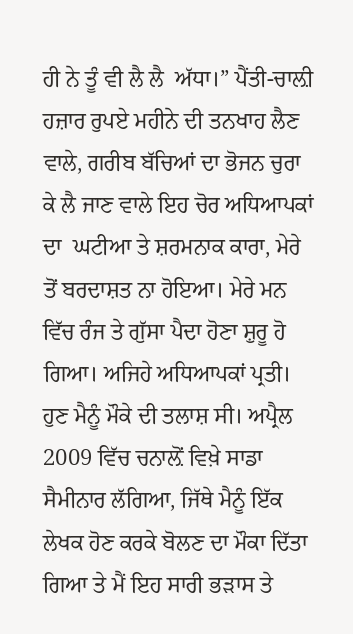ਹੀ ਨੇ ਤੂੰ ਵੀ ਲੈ ਲੈ  ਅੱਧਾ।” ਪੈਂਤੀ-ਚਾਲ਼ੀ ਹਜ਼ਾਰ ਰੁਪਏ ਮਹੀਨੇ ਦੀ ਤਨਖਾਹ ਲੈਣ ਵਾਲੇ, ਗਰੀਬ ਬੱਚਿਆਂ ਦਾ ਭੋਜਨ ਚੁਰਾ ਕੇ ਲੈ ਜਾਣ ਵਾਲੇ ਇਹ ਚੋਰ ਅਧਿਆਪਕਾਂ ਦਾ  ਘਟੀਆ ਤੇ ਸ਼ਰਮਨਾਕ ਕਾਰਾ, ਮੇਰੇ ਤੋਂ ਬਰਦਾਸ਼ਤ ਨਾ ਹੋਇਆ। ਮੇਰੇ ਮਨ ਵਿੱਚ ਰੰਜ ਤੇ ਗੁੱਸਾ ਪੈਦਾ ਹੋਣਾ ਸ਼ੁਰੂ ਹੋ ਗਿਆ। ਅਜਿਹੇ ਅਧਿਆਪਕਾਂ ਪ੍ਰਤੀ। ਹੁਣ ਮੈਨੂੰ ਮੌਕੇ ਦੀ ਤਲਾਸ਼ ਸੀ। ਅਪ੍ਰੈਲ 2009 ਵਿੱਚ ਚਨਾਲ਼ੋਂ ਵਿਖ਼ੇ ਸਾਡਾ ਸੈਮੀਨਾਰ ਲੱਗਿਆ, ਜਿੱਥੇ ਮੈਨੂੰ ਇੱਕ ਲੇਖਕ ਹੋਣ ਕਰਕੇ ਬੋਲਣ ਦਾ ਮੌਕਾ ਦਿੱਤਾ ਗਿਆ ਤੇ ਮੈਂ ਇਹ ਸਾਰੀ ਭੜਾਸ ਤੇ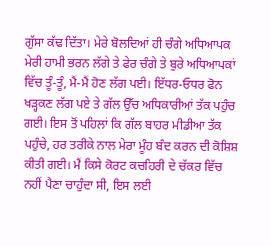ਗੁੱਸਾ ਕੱਢ ਦਿੱਤਾ। ਮੇਰੇ ਬੋਲਦਿਆਂ ਹੀ ਚੰਗੇ ਅਧਿਆਪਕ ਮੇਰੀ ਹਾਮੀ ਭਰਨ ਲੱਗੇ ਤੇ ਫੇਰ ਚੰਗੇ ਤੇ ਬੁਰੇ ਅਧਿਆਪਕਾਂ ਵਿੱਚ ਤੂੰ-ਤੂੰ, ਮੈਂ-ਮੈਂ ਹੋਣ ਲੱਗ ਪਈ। ਇੱਧਰ-ਓਧਰ ਫੋਨ ਖੜ੍ਹਕਣ ਲੱਗ ਪਏ ਤੇ ਗੱਲ ਉੱਚ ਅਧਿਕਾਰੀਆਂ ਤੱਕ ਪਹੁੰਚ ਗਈ। ਇਸ ਤੋਂ ਪਹਿਲਾਂ ਕਿ ਗੱਲ ਬਾਹਰ ਮੀਡੀਆ ਤੱਕ ਪਹੁੰਚੇ, ਹਰ ਤਰੀਕੇ ਨਾਲ ਮੇਰਾ ਮੂੰਹ ਬੰਦ ਕਰਨ ਦੀ ਕੋਸ਼ਿਸ਼ ਕੀਤੀ ਗਈ। ਮੈਂ ਕਿਸੇ ਕੋਰਟ ਕਚਹਿਰੀ ਦੇ ਚੱਕਰ ਵਿੱਚ ਨਹੀਂ ਪੈਣਾ ਚਾਹੁੰਦਾ ਸੀ, ਇਸ ਲਈ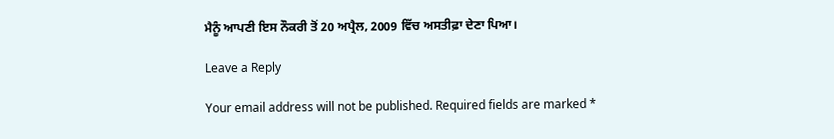ਮੈਨੂੰ ਆਪਣੀ ਇਸ ਨੌਕਰੀ ਤੋਂ 20 ਅਪ੍ਰੈਲ, 2009 ਵਿੱਚ ਅਸਤੀਫ਼ਾ ਦੇਣਾ ਪਿਆ।

Leave a Reply

Your email address will not be published. Required fields are marked *